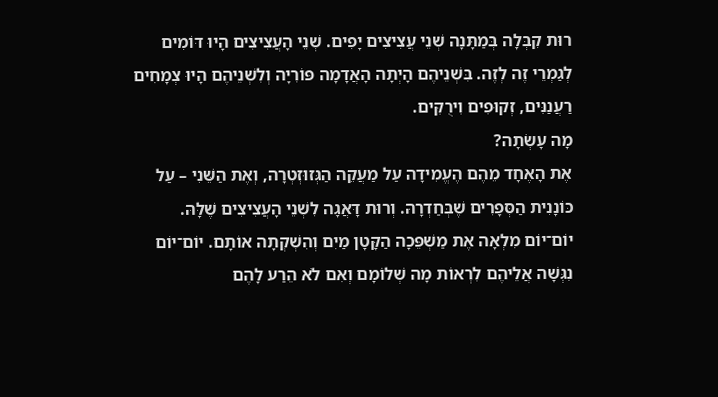רוּת קִבְּלָה בְּמַתָּנָה שְׁנֵי עֲצִיצִים יָפִים. שְׁנֵי הָעֲצִיצִים הָיוּ דּוֹמִים לְגַמְרֵי זֶה לְזֶה. בִּשְׁנֵיהֶם הָיְתָה הָאֲדָמָה פּוֹרִיָה וְלִשְׁנֵיהֶם הָיוּ צְמָחִים רַעֲנַנִּים, זְקוּפִים וִירֻקִּים.
מָה עָשְׂתָה?
אֶת הָאֶחָד מֵהֶם הֶעֱמִידָה עַל מַעֲקֵה הַגְּזוּזְטְרָה, וְאֶת הַשֵּׁנִי – עַל כּוֹנָנִית הַסְּפָרִים שֶׁבְּחַדְרָהּ. וְרוּת דָּאֲגָה לִשְׁנֵי הָעֲצִיצִים שֶׁלָּהּ. יוֹם־יוֹם מִלְאָה אֶת מַשְׁפֵּכָה הַקָּטָן מַיִם וְהִשְׁקְתָה אוֹתָם. יוֹם־יוֹם נִגְּשָׁה אֲלֵיהֶם לִרְאוֹת מָה שְׁלוֹמָם וְאִם לֹא הֵרַע לָהֶם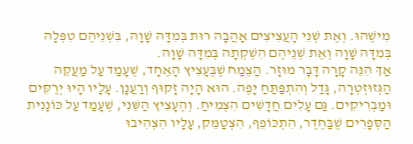מִישֶׁהוּ. וְאֶת שְׁנֵי הָעֲצִיצִים אָהֲבָה רוּת בְּמִדָּה שָׁוָה, בִּשְׁנֵיהֶם טִפְּלָה בְּמִדָּה שָׁוָה וְאֶת שְׁנֵיהֶם הִשְׁקְתָה בְּמִדָּה שָׁוָה.
אַךְ הִנֵּה קָרָה דָּבָר מוּזָר. הַצֶּמַח שֶׁבֶּעָצִיץ הָאֶחָד, שֶׁעָמַד עַל מַעֲקֵה הַגְּזוּזְטְרָה, גָּדַל וְהִתְפַּתַּחַ יָפֶה. הוּא הָיָה זָקוּף וְרַעֲנָן. עָלָיו הָיוּ יְרֻקִּים וּמַבְרִיקִים. גַּם עָלִים חֲדָשִׁים הִצְמִיחַ. וְהֶעָצִיץ הַשֵּׁנִי, שֶׁעָמַד עַל כּוֹנָנִית הַסְּפָרִים שֶׁבַּחֶדֶר, הִתְכּוֹפֵף, הִצְטַמֵּק, עָלָיו הִצְהִיבוּ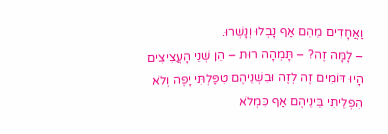וַאֲחָדִים מֵהֵם אַף נָבְלוּ וְנָשְׁרוּ.
– לָמָּה זֶה? – תָּמְהָה רוּת – הֵן שְׁנֵי הָעֲצִיצִים הָיוּ דּוֹמִים זֶה לְזֶה וּבִשְׁנֵיהֶם טִפַּלְתִּי יָפֶה וְלֹא הִפְלֵיתִי בֵּינֵיהֶם אַף כִּמְלֹא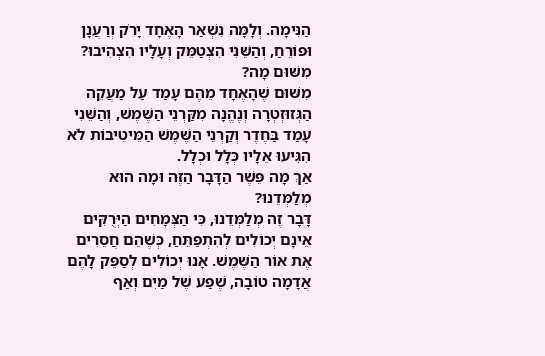הַנִּימָה. וְלָמָּה נִשְׁאַר הָאֶחָד יָרֹק וְרַעֲנָן וּפוֹרֵחַ, וְהַשֵּׁנִי הִצְטַמֵּק וְעָלָיו הִצְהִיבוּ? מִשּׁוּם מָה?
מִשּׁוּם שֶׁהָאֶחָד מֵהֶם עָמַד עַל מַעֲקֵה הַגְּזוּזְטְרָה וְנֶהֱנָה מִקַּרְנֵי הַשֶּׁמֶשׁ, וְהַשֵּׁנִי עָמַד בַּחֶדֶר וְקַרְנֵי הַשֶּׁמֶשׁ הַמֵּיטִיבוֹת לֹא הִגִּיעוּ אֵלָיו כְּלָל וּכְלָל.
אַךְ מָה פֵּשֶׁר הַדָּבָר הַזֶּה וּמָה הוּא מְלַמְּדֵנוּ?
דָּבָר זֶה מְלַמְּדֵנוּ, כִּי הַצְּמָחִים הַיְּרֻקִּים אֵינָם יְכוֹלִים לְהִתְפַּתֵּחַ, כְּשֶׁהֵם חֲסֵרִים אֶת אוֹר הַשֶּׁמֶשׁ. אָנוּ יְכוֹלִים לְסַפֵּק לָהֶם אֲדָמָה טוֹבָה, שֶׁפַע שֶׁל מַיִם וְאַף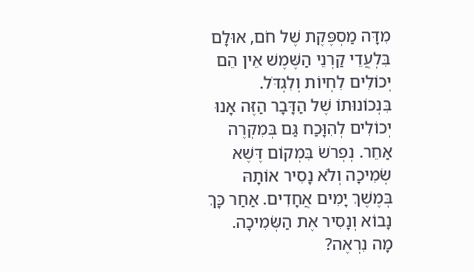מִדָּה מַסְפֶּקֶת שֶׁל חֹם, אוּלָם בִּלְעֲדֵי קַרְנֵי הַשֶּׁמֶשׁ אֵין הֵם יְכוֹלִים לִחְיוֹת וְלִגְדֹּל.
בִּנְכוֹנוּתוֹ שֶׁל הַדָּבָר הַזֶּה אָנוּ יְכוֹלִים לְהִוָּכַח גַּם בְּמִקְרֶה אַחֵר. נְפְרֹשׂ בִּמְקוֹם דֶּשֶׁא שְׂמִיכָה וְלֹא נָסִיר אוֹתָהּ בְּמֶשֶׁךְ יָמִים אֲחָדִים. אַחַר כָּךְ נָבוֹא וְנָסִיר אֶת הַשְּׂמִיכָה.
מָה נִרְאֶה?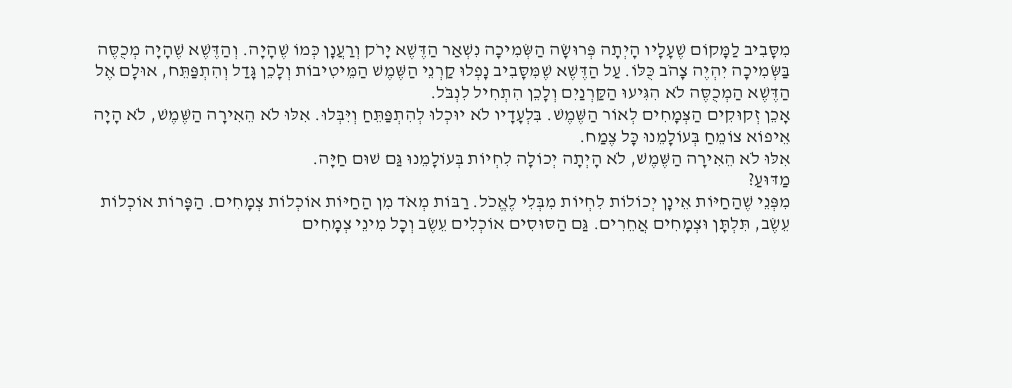מִסָּבִיב לַמָּקוֹם שֶׁעָלָיו הָיְתָה פְּרוּשָׂה הַשְּׂמִיכָה נִשְׁאַר הַדֶּשֶׁא יָרֹק וְרַעֲנָן כְּמוֹ שֶׁהָיָה. וְהַדֶּשֶׁא שֶׁהָיָה מְכֻסֶּה בַּשְּׂמִיכָה יִהְיֶה צָהֹב כֻּלּוֹ. עַל הַדֶּשֶׁא שֶׁמִּסָּבִיב נָפְלוּ קַרְנֵי הַשֶּׁמֶשׁ הַמֵּיטִיבוֹת וְלָכֵן גָּדַל וְהִתְפַּתֵּח, אוּלָם אֶל הַדֶּשֶׁא הַמְכֻסֶּה לֹא הִגִּיעוּ הַקַּרְנַיִם וְלָכֵן הִתְחִיל לִנְבֹּל.
אָכֵן זְקוּקִים הַצְּמָחִים לְאוֹר הַשֶּׁמֶשׁ. בִּלְעָדָיו לֹא יוּכְלוּ לְהִתְפַּתֵּחַ וְיִּבְּלוּ. אִלּוּ לֹא הֵאִירָה הַשֶּׁמֶשׁ, לֹא הָיָה אֵיפוֹא צוֹמֵחַ בְּעוֹלָמֵנוּ כָּל צֶמַח.
אִלּוּ לֹא הֵאִירָה הַשֶּׁמֶשׁ, לֹא הָיְתָה יְכוֹלָה לִחְיוֹת בְּעוֹלָמֵנוּ גַּם שׁוּם חַיָּה.
מַדּוּעַ?
מִפְּנֵי שֶׁהַחַיּוֹת אֵינָן יְכוֹלוֹת לִחְיוֹת מִבְּלִי לֶאֱכֹל. רַבּוֹת מְאֹד מִן הַחַיּוֹת אוֹכְלוֹת צְמָחִים. הַפָּרוֹת אוֹכְלוֹת עֵשֶׂב, תִּלְתָּן וּצְמָחִים אֲחֵרִים. גַּם הַסּוּסִים אוֹכְלִים עֵשֶׂב וְכָל מִינֵי צְמָחִים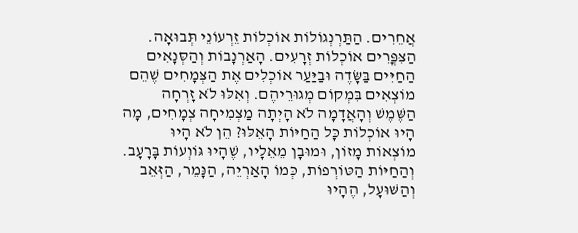אֲחֵרִים. הַתַּרְנְגוֹלוֹת אוֹכְלוֹת זֵרְעוֹנֵי תְּבוּאָה. הַצִּפֳּרִים אוֹכְלוֹת זְרָעִים. הָאַרְנָבוֹת וְהַסְּנָאִים הַחַיִּים בַּשָּׂדֶה וּבַיַּעַר אוֹכְלִים אֶת הַצְּמָחִים שֶׁהֵם מוֹצְאִים בִּמְקוֹם מְגוּרֵיהֶם. וְאִלּוּ לֹא זָרְחָה הַשֶּׁמֶשׁ וְהָאֲדָמָה לֹא הָיְתָה מַצְמִיחָה צְמָחִים, מָה הָיוּ אוֹכְלוֹת כָּל הַחַיּוֹת הָאֵלּוּ? הֵן לֹא הָיוּ מוֹצְאוֹת מָזוֹן, וּמוּבָן מֵאֵלָיו, שֶׁהָיוּ גּוֹוְעוֹת בָּרָעָב.
וְהַחַיּוֹת הַטּוֹרְפוֹת, כְּמוֹ הָאַרְיֵה, הַנָּמֵר, הַזְּאֵב וְהַשּׁוּעָל, הֶהָיוּ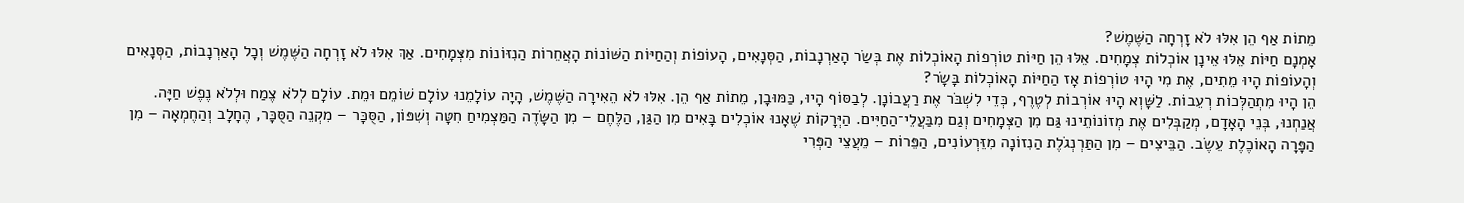מֵתוֹת אַף הֵן אִלּוּ לֹא זָרְחָה הַשֶּׁמֶשׁ?
אָמְנָם חַיּוֹת אֵלּוּ אֵינָן אוֹכְלוֹת צְמָחִים. אֵלּוּ הֵן חַיּוֹת טוֹרְפוֹת הָאוֹכְלוֹת אֶת בְּשַׂר הָאַרְנָבוֹת, הַסְּנָאִים, הָעוֹפוֹת וְהַחַיּוֹת הַשּׁוֹנוֹת הָאֲחֵרוֹת הַנִזּוֹנוֹת מִצְּמָחִים. אַךְ אִלּוּ לֹא זָרְחָה הַשֶּׁמֶשׁ וְכָל הָאַרְנָבוֹת, הַסְּנָאִים וְהָעוֹפוֹת הָיוּ מֵתִים, אֶת מִי הָיוּ טוֹרְפוֹת אָז הַחַיּוֹת הָאוֹכְלוֹת בָּשָׂר?
הֵן הָיוּ מִתְהַלְּכוֹת רְעֵבוֹת. לַשָּׁוְא הָיוּ אוֹרְבוֹת לְטֶרֶף, כְּדֵי לִשְׁבֹּר אֶת רַעֲבוֹנָן. לְבַסּוֹף הָיוּ, כַּמּוּבָן, מֵתוֹת אַף הֵן. אִלּוּ לֹא הֵאִירָה הַשֶּׁמֶשׁ, הָיָה עוֹלָמֵנוּ עוֹלָם שׁוֹמֵם וּמֵת. עוֹלָם לְלֹא צֶמַח וּלְלֹא נֶפֶשׁ חַיָּה.
אֲנַחְנוּ, בְּנֵי הָאָדָם, מְקַבְּלִים אֶת מְזוֹנוֹתֵינוּ גַּם מִן הַצְּמָחִים וְגַם מִבַּעֲלֵי־הַחַיִּים. הַיְּרָקוֹת שֶׁאָנוּ אוֹכְלִים בָּאִים מִן הַגַּן, הַלֶּחֶם – מִן הַשָּׂדֶה הַמַּצְמִיחַ חִטָּה וְשִׁפּוֹן, הַסֻּכָּר – מִקְנֵה הַסֻּכָּר, הֶחָלָב וְהַחֶמְאָה – מִן הַפָּרָה הָאוֹכֶלֶת עֵשֶׂב. הַבֵּיצִים – מִן הַתַּרְנְגֹלֶת הַנִזוֹנָה מִזֵּרְעוֹנִים, הַפֵּרוֹת – מֵעֲצֵי הַפְּרִי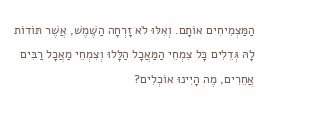הַמַּצְמִיחִים אוֹתָם. וְאִלּוּ לֹא זָרְחָה הַשֶּׁמֶשׁ, אֲשֶׁר תּוֹדוֹת לָהּ גְּדֵלִים כָּל צִמְחֵי הַמַּאֲכָל הַלָּלוּ וְצִמְחֵי מַאֲכָל רַבִּים אֲחֵרִים, מֶה הָיִינוּ אוֹכְלִים?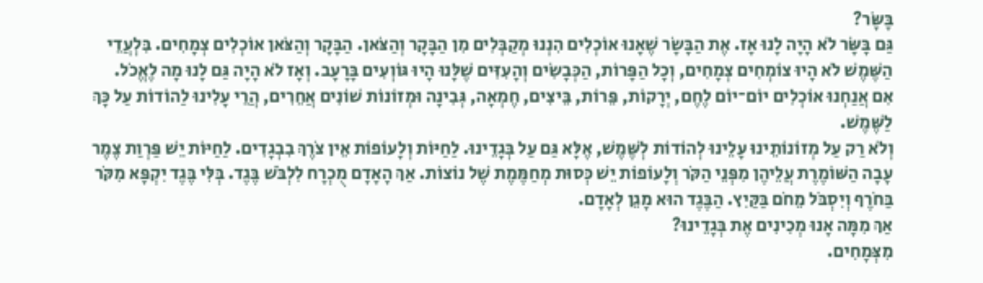בָּשָּׂר?
גַּם בָּשָּׂר לֹא הָיָה לָנוּ אָז. אֶת הַבָּשָׂר שֶׁאָנוּ אוֹכְלִים הִנְנוּ מְקַבְּלִים מִן הַבָּקָר וְהַצֹּאן. הַבָּקָר וְהַצֹּאן אוֹכְלִים צְמָחִים. בִּלְעֲדֵי הַשֶּׁמֶשׁ לֹא הָיוּ צוֹמְחִים צְמָחִים, וְכָל הַפָּרוֹת, הַכְּבָשִׂים וְהָעִזִּים שֶׁלָּנוּ הָיוּ גּוֹוְעִים בָּרָעָב. וְאָז לֹא הָיָה גַּם לָנוּ מָה לֶאֱכֹל.
אִם אֲנַחְנוּ אוֹכְלִים יוֹם־יוֹם לֶחֶם, יְרָקוֹת, פֵּרוֹת, בֵּיצִים, חֶמְאָה, גְּבִינָה וּמְזוֹנוֹת שׁוֹנִים אֲחֵרִים, הֲרֵי עָלִינוּ לַהוֹדוֹת עַל כָּךְ לַשֶּׁמֶשׁ.
וְלֹא רַק עַל מְזוֹנוֹתֵינוּ עָלֵינוּ לְהוֹדוֹת לְשֶּׁמֶשׁ, אֶלָּא גַּם עַל בְּגָדֵינוּ. לַחַיּוֹת וְלָעוֹפוֹת אֵין צֹרֶךְ בִבְגָדִים. לַחַיּוֹת יֵשׁ פַּרְוַת צֶמֶר עָבָה הַשּׁוֹמֶרֶת עֲלֵיהֶן מִפְּנֵי הַקֹּר וְלָעוֹפוֹת יֵשׁ כְּסוּת מְחַמֶּמֶת שֶׁל נוֹצוֹת. אַךְ הָאָדָם מֻכְרָח לִלְבֹּשׁ בֶּגֶד. בְּלִּי בֶּגֶד יִקְפָּא מִקֹּר בַּחֹרֶף וְיִסְבֹּל מֵחֹם בַּקַּיִץ. הַבֶּגֶד הוּא מָגֵן לְאָדָם.
אַךְ מִמָּה אָנוּ מְכִינִים אֶת בְּגָדֵינוּ?
מִצְּמָחִים.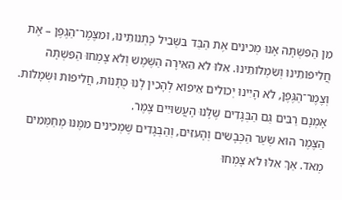מִן הַפִּשְׁתָּה אָנוּ מְכִינִים אֶת הַבַּד בִּשְּׁבִיל כָּתְנוֹתֵינוּ, וּמִצֶּמֶר־הַגֶּפֶן – אֶת חֲלִיפוֹתֵינוּ וְשִׂמְלוֹתֵינוּ. אִלּוּ לֹא הֵאִירָה הַשֶּׁמֶשׁ וְלֹא צָמְחוּ הַפִּשְׁתָּה וְצֶמֶר־הַגֶּפֶן, לֹא הָיִינוּ יְכוֹלִים אֵיפוֹא לְהָכִין לָנוּ כֻּתָּנוֹת, חֲלִיפוֹת וּשְׂמָלוֹת.
אָמְנָם רַבִּים גַּם הַבְּגָדִים שֶׁלָּנוּ הָעֲשׂוּיִים צֶמֶר.
הַצֶּמֶר הוּא שְׂעַר הַכְּבָשִׂים וְהָעִזִּים, וְהַבְּגָדִים שֶׁמְּכִינִים מִמֶּנּוּ מְחַמְּמִים מְאֹד. אַךְ אִלּוּ לֹא צָמְחוּ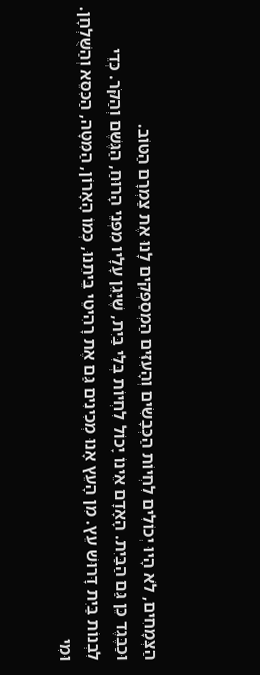הַצְּמָחִים, לֹא הָיוּ יְכוֹלִים לִחְיוֹת הַכְּבָשִׂים וְהָעִזִּים הַמְסַפְּקִים לָנוּ אֶת צַמְרָם הַטּוֹב.
וּכַבֶּגֶד כֵּן גַּם הַבַּיִת. הָאָדָם אֵינוֹ יָכוֹל לִחְיוֹת בְּלִּי בַּיִת, שֶׁיָּגֵן עָלָיו מִפְּנֵי הָרוּחַ, הַגֶּשֶׁם וְהַקֹּר. כְּדֵי לִבְנוֹת בַּיִת דָּרוּשׁ עֵץ. מִן הָעֵץ אָנוּ מְכִינִים גַּם אֶת רָהִיטֵי בֵּיתֵנוּ, כְּמוֹ הָאָרוֹן, הַמִּטָּה, הַכִּסֵּא וְהַשֻּׁלְחָן. וּמִי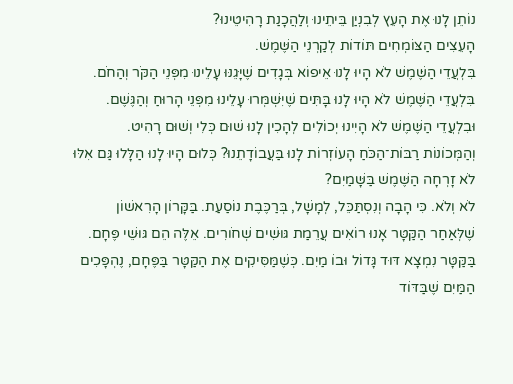נוֹתֵן לָנוּ אֶת הָעֵץ לְבִנְיַן בֵּיתֵינוּ וְלַהֲכָנַת רָהִיטֵינוּ?
הָעֵצִים הַצּוֹמְחִים תּוֹדוֹת לְקַרְנֵי הַשֶּׁמֶשׁ.
בִּלְעֲדֵי הַשֶּׁמֶשׁ לֹא הָיוּ לָנוּ אֵיפוֹא בְּגָדִים שֶׁיָּגֵנּוּ עָלֵינוּ מִפְּנֵי הַקֹּר וְהַחֹם. בִּלְעֲדֵי הַשֶּׁמֶשׁ לֹא הָיוּ לָנוּ בָּתִּים שֶׁיִּשְׁמְּרוּ עָלֵינוּ מִפְּנֵי הָרוּחַ וְהַגֶּשֶׁם. וּבִלְעֲדֵי הַשֶּׁמֶשׁ לֹא הָיִינוּ יְכוֹלִים לְהָכִין לָנוּ שׁוּם כְּלִי וְשׁוּם רָהִיט.
וְהַמְּכוֹנוֹת רַבּוֹת־הַכֹּחַ הָעוֹזְרוֹת לָנוּ בַּעֲבוֹדָתֵנוּ? כְּלוּם הָיוּ לָנוּ הַלָּלוּ גַּם אִלּוּ לֹא זָרְחָה הַשֶּׁמֶשׁ בַּשָּׁמַיִם?
לֹא וְלֹא. כִּי הָבָה וְנִסְתַּכֵּל, לְמָשָׁל, בְּרַכֶּבֶת נוֹסַעַת. בַּקָּרוֹן הָרִאשׁוֹן שֶׁלְּאַחַר הַקַּטָּר אָנוּ רוֹאִים עֲרֵמַת גּוּשִׁים שְׁחֹורִים. אֵלֶּה הֵם גּוּשֵׁי פֶּחָם.
בַּקַּטָּר נִמְצָא דּוּד גָּדוֹל וּבוֹ מַיִם. כְּשֶׁמַּסִּיקִים אֶת הַקַּטָּר בַּפֶּחָם, נֶהְפָּכִים הַמַּיִם שֶׁבַּדּוֹד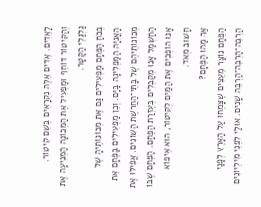לָאֵדִים. אֵדִים אֵלֶּה נִקְרָאִים בְּשֵׁם קִיטוֹר. וְהַקִּיטוֹר דּוֹחֵף וּמַפְעִיל אֶת הַמְּכוֹנָה הַמְּנִיעָה אֶת גַלְגַּלֵי הַקַּטָּר.
בְּכֹחַ הַפֶּחָם מַפְעִילִים גַּם אֶת מְכוֹנוֹתֶיהָ שֶׁל הָאֳנִיָּה הַמַּפְלִיגָה בַּיָּם. וְכֵן מַפְעִילִים בַּפֶּחָם אֵת מְכוֹנוֹתֵיהֶם שֶׁל בָּתֵּי־הַחֲרשֶׁת הַשּׁוֹנִים. אֲפִילּוּ אֶת הַחַשְׁמַל אָנוּ מְקַבְּלִים בְּעֶזְרַת הַפֶּחָם. הַפֶּחָם שֶׁבּוֹ אָנוּ הוֹפְכִים אֶת הַמַּיִם לְקִיטוֹר, הוּא אֵיפוֹא חָשׁוּב מְאֹד.
אַךְ מַהוּ הַפֶּחָם?
הַפֶּחָם נוֹצָר מֵעֵצִים שֶׁצָּמְחוּ עַל הָאָרֶץ לְפָנַי הַרְבֵּה־הַרְבֵּה־הַרְבֵּה שָׁנִים. אוּלַי לִפְנֵי מִילְיוֹנִים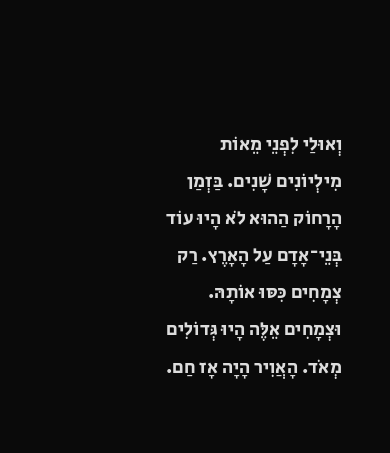וְאוּלַי לִפְנֵי מֵאוֹת מִילְיוֹנִים שָׁנִים. בַּזְמַן הָרָחוֹק הַהוּא לֹא הָיוּ עוֹד בְּנֵי־אָדָם עַל הָאָרֶץ. רַק צְמָחִים כִּסּוּ אוֹתָהּ. וּצְמָחִים אֵלֶּה הָיוּ גְּדוֹלִים מְאֹד. הָאֲוִיר הָיָה אָז חַם.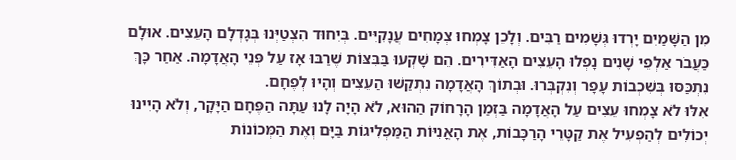מִן הַשָּׁמַיִם יָרְדוּ גְּשָׁמִים רַבִּים. וְלָכֵן צָמְחוּ צְמָחִים עֲנָקִיִּים. בְּיִחוּד הִצְטַיְּנוּ בְּגָדְלָם הָעֵצִים. אוּלָם כַּעֲבֹר אַלְפֵי שָׁנִים נָפְלוּ הָעֵצִים הָאַדִּירִים. הֵם שָׁקְעוּ בַּבִּצּוֹת שֶׁרַבּוּ אָז עַל פְּנֵי הָאֲדָמָה. אַחַר כָּךְ נִתְכַּסּוּ בְּשִׁכְבוֹת עָפָר וְנִקְבְּרוּ. וּבְתוֹךְ הָאֲדָמָה נִתְקַשׁוּ הַעֵצִים וְהָיוּ לְפֶחָם.
אִלּוּ לֹא צָמְחוּ עֵצִים עַל הָאֲדָמָה בַּזְמַן הָרָחוֹק הַהוּא, לֹא הָיָה לָנוּ עַתָּה הַפֶּחָם הַיָּקָר, וְלֹא הָיִינוּ יְכוֹלִים לְהַפְעִיל אֶת קַטָּרֵי הָרַכָּבוֹת, אֶת הָאֳנִיּוֹת הַמַּפְלִיגוֹת בַּיָּם וְאֶת הַמְּכוֹנוֹת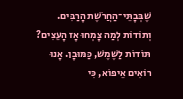שֶׁבְּבָתֵּי־הַחֲרֹשֶׁת הָרַבִּים.
וְתוֹדוֹת לְמַה צָמְחוּ אָז הָעֵצִים?
תּוֹדוֹת לַשֶּׁמֶשׁ, כַּמּוּבָן. אָנוּ רוֹאִים אֵיפוֹא, כִּי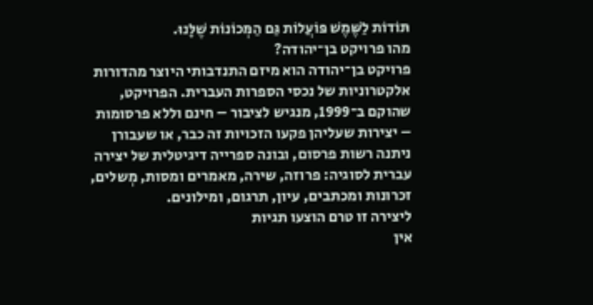תּוֹדוֹת לַשֶּׁמֶשׁ פּוֹעֲלוֹת גַּם הַמְּכוֹנוֹת שֶׁלָּנוּ.
מהו פרויקט בן־יהודה?
פרויקט בן־יהודה הוא מיזם התנדבותי היוצר מהדורות אלקטרוניות של נכסי הספרות העברית. הפרויקט, שהוקם ב־1999, מנגיש לציבור – חינם וללא פרסומות – יצירות שעליהן פקעו הזכויות זה כבר, או שעבורן ניתנה רשות פרסום, ובונה ספרייה דיגיטלית של יצירה עברית לסוגיה: פרוזה, שירה, מאמרים ומסות, מְשלים, זכרונות ומכתבים, עיון, תרגום, ומילונים.
ליצירה זו טרם הוצעו תגיות
אין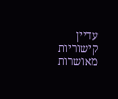עדיין קישוריות מאושרות